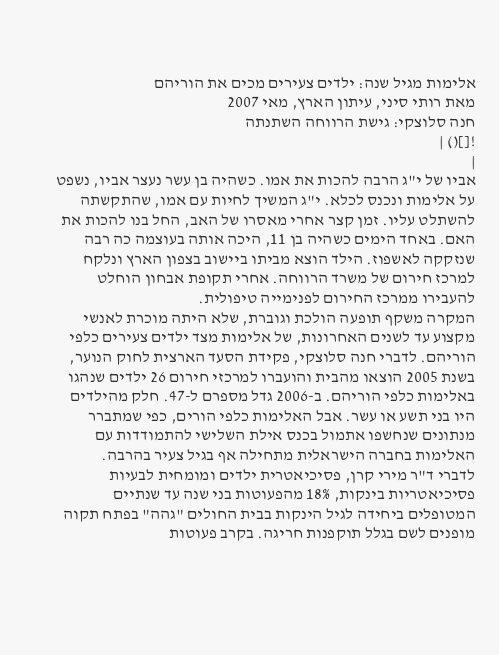אלימות מגיל שנה: ילדים צעירים מכים את הוריהם
מאת רותי סיני, עיתון הארץ, מאי 2007
חנה סלוצקי: גישת הרווחה השתנתה
![]() |
|
אביו של י"ג הרבה להכות את אמו. כשהיה בן עשר נעצר אביו, נשפט על אלימות ונכנס לכלא. י"ג המשיך לחיות עם אמו, שהתקשתה להשתלט עליו. זמן קצר אחרי מאסרו של האב, החל בנו להכות את האם. באחד הימים כשהיה בן 11, היכה אותה בעוצמה כה רבה שנזקקה לאשפוז. הילד הוצא מביתו ביישוב בצפון הארץ ונלקח למרכז חירום של משרד הרווחה. אחרי תקופת אבחון הוחלט להעבירו ממרכז החירום לפנימייה טיפולית.
המקרה משקף תופעה הולכת וגוברת, שלא היתה מוכרת לאנשי מקצוע עד לשנים האחרונות, של אלימות מצד ילדים צעירים כלפי הוריהם. לדברי חנה סלוצקי, פקידת הסעד הארצית לחוק הנוער, בשנת 2005 הוצאו מהבית והועברו למרכזי חירום 26 ילדים שנהגו באלימות כלפי הוריהם. ב-2006 גדל מספרם ל-47. חלק מהילדים היו בני תשע או עשר. אבל האלימות כלפי הורים, כפי שמתברר מנתונים שנחשפו אתמול בכנס אילת השלישי להתמודדות עם האלימות בחברה הישראלית מתחילה אף בגיל צעיר בהרבה.
לדברי ד"ר מירי קרן, פסיכיאטרית ילדים ומומחית לבעיות פסיכיאטריות בינקות, 18% מהפעוטות בני שנה עד שנתיים המטופלים ביחידה לגיל הינקות בבית החולים "גהה" בפתח תקוה מופנים לשם בגלל תוקפנות חריגה. בקרב פעוטות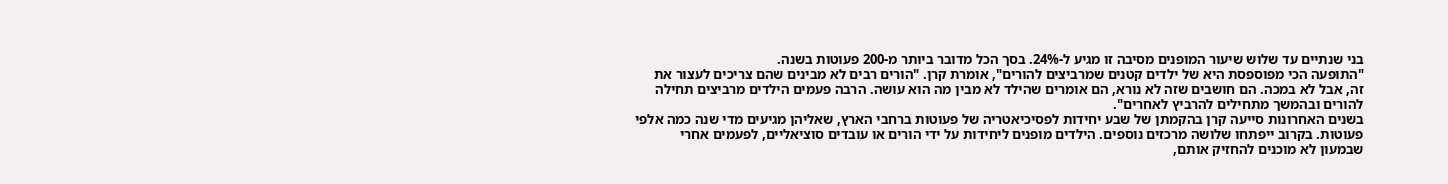בני שנתיים עד שלוש שיעור המופנים מסיבה זו מגיע ל-24%. בסך הכל מדובר ביותר מ-200 פעוטות בשנה.
"התופעה הכי מפוספסת היא של ילדים קטנים שמרביצים להורים", אומרת קרן. "הורים רבים לא מבינים שהם צריכים לעצור את זה, אבל לא במכה. הם חושבים שזה לא נורא, הם אומרים שהילד לא מבין מה הוא עושה. הרבה פעמים הילדים מרביצים תחילה להורים ובהמשך מתחילים להרביץ לאחרים".
בשנים האחרונות סייעה קרן בהקמתן של שבע יחידות לפסיכיאטריה של פעוטות ברחבי הארץ, שאליהן מגיעים מדי שנה כמה אלפי פעוטות. בקרוב ייפתחו שלושה מרכזים נוספים. הילדים מופנים ליחידות על ידי הורים או עובדים סוציאליים, לפעמים אחרי שבמעון לא מוכנים להחזיק אותם,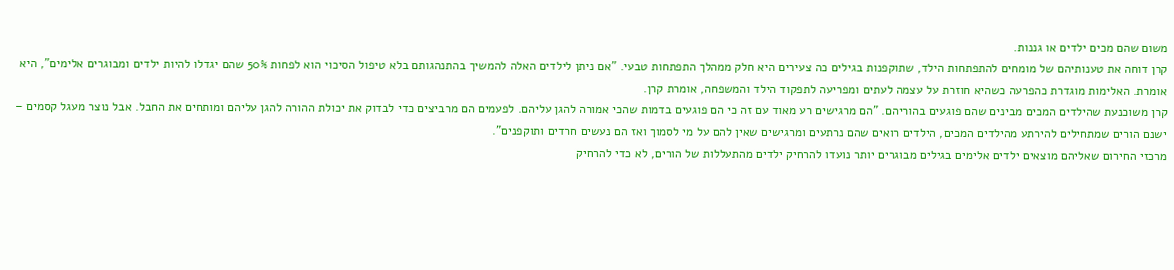משום שהם מכים ילדים או גננות.
קרן דוחה את טענותיהם של מומחים להתפתחות הילד, שתוקפנות בגילים כה צעירים היא חלק ממהלך התפתחות טבעי. "אם ניתן לילדים האלה להמשיך בהתנהגותם בלא טיפול הסיכוי הוא לפחות 50% שהם יגדלו להיות ילדים ומבוגרים אלימים", היא אומרת. האלימות מוגדרת כהפרעה כשהיא חוזרת על עצמה לעתים ומפריעה לתפקוד הילד והמשפחה, אומרת קרן.
קרן משוכנעת שהילדים המכים מבינים שהם פוגעים בהוריהם. "הם מרגישים רע מאוד עם זה כי הם פוגעים בדמות שהכי אמורה להגן עליהם. לפעמים הם מרביצים כדי לבדוק את יכולת ההורה להגן עליהם ומותחים את החבל. אבל נוצר מעגל קסמים – ישנם הורים שמתחילים להירתע מהילדים המכים, הילדים רואים שהם נרתעים ומרגישים שאין להם על מי לסמוך ואז הם נעשים חרדים ותוקפנים".
מרכזי החירום שאליהם מוצאים ילדים אלימים בגילים מבוגרים יותר נועדו להרחיק ילדים מהתעללות של הורים, לא כדי להרחיק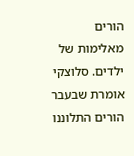הורים מאלימות של ילדים. סלוצקי אומרת שבעבר הורים התלוננו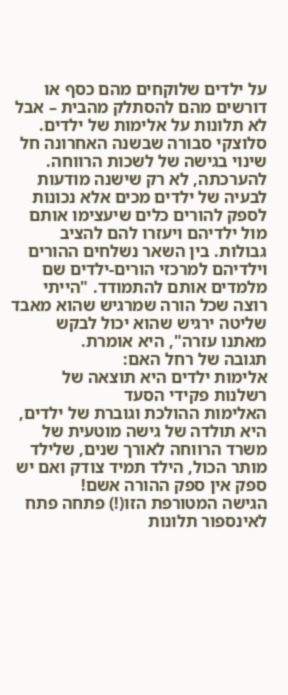על ילדים שלוקחים מהם כסף או דורשים מהם להסתלק מהבית – אבל לא תלונות על אלימות של ילדים.
סלוצקי סבורה שבשנה האחרונה חל שינוי בגישה של לשכות הרווחה. להערכתה, לא רק שישנה מודעות לבעיה של ילדים מכים אלא נכונות לספק להורים כלים שיעצימו אותם מול ילדיהם ויעזרו להם להציב גבולות. בין השאר נשלחים ההורים וילדיהם למרכזי הורים-ילדים שם מלמדים אותם להתמודד. "הייתי רוצה שכל הורה שמרגיש שהוא מאבד שליטה ירגיש שהוא יכול לבקש מאתנו עזרה", היא אומרת.
תגובה של רחל האם:
אלימות ילדים היא תוצאה של רשלנות פקידי הסעד
האלימות ההולכת וגוברת של ילדים, היא תולדה של גישה מוטעית של משרד הרווחה לאורך שנים, שלילד מותר הכול, הילד תמיד צודק ואם יש ספק אין ספק ההורה אשם!
הגישה המטורפת הזו(!) פתחה פתח לאינספור תלונות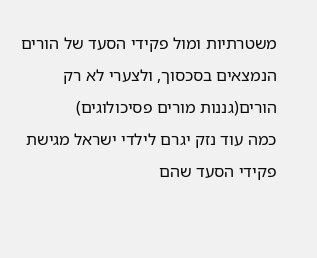משטרתיות ומול פקידי הסעד של הורים הנמצאים בסכסוך, ולצערי לא רק הורים(גננות מורים פסיכולוגים)
כמה עוד נזק יגרם לילדי ישראל מגישת פקידי הסעד שהם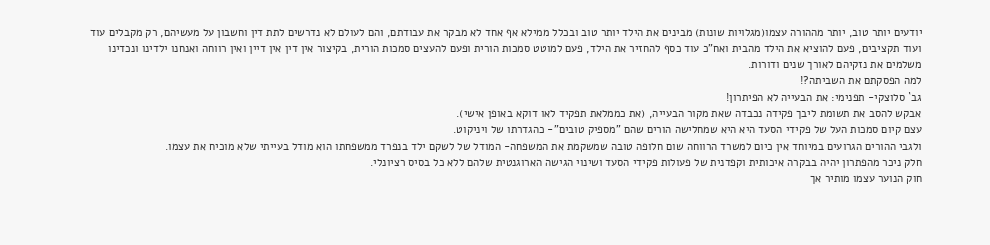יודעים יותר טוב, יותר מההורה עצמו(מגלויות שונות) מבינים את הילד יותר טוב ובכלל ממילא אף אחד לא מבקר את עבודתם, והם לעולם לא נדרשים לתת דין וחשבון על מעשיהם, רק מקבלים עוד ועוד תקציבים, פעם להוציא את הילד מהבית ואח"כ עוד כסף להחזיר את הילד, פעם למוטט סמכות הורית ופעם להעצים סמכות הורית, בקיצור אין דין אין דיין ואין רווחה ואנחנו ילדינו ונכדינו משלמים את נזקיהם לאורך שנים ודורות.
למה הפסקתם את השביתה?!
גב` סלוצקי- תפנימי: את הבעייה לא הפיתרון!
אבקש להסב את תשומת ליבך פקידה נכבדה שאת מקור הבעייה, (את כממלאת תפקיד לאו דוקא באופן אישי).
עצם קיום סמכות העל של פקידי הסעד היא היא שמחלישה הורים שהם "מספיק טובים"- כהגדרתו של ויניקוט.
ולגבי ההורים הגרועים במיוחד אין כיום למשרד הרווחה שום חלופה טובה שמשקמת את המשפחה- המודל של לשקם ילד בנפרד ממשפחתו הוא מודל בעייתי שלא מוכיח את עצמו.
חלק ניכר מהפתרון יהיה בבקרה איכותית וקפדנית של פעולות פקידי הסעד ושינוי הגישה הארוגנטית שלהם ללא כל בסיס רציונלי.
חוק הנוער עצמו מותיר אך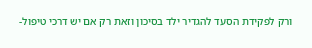ורק לפקידת הסעד להגדיר ילד בסיכון וזאת רק אם יש דרכי טיפול-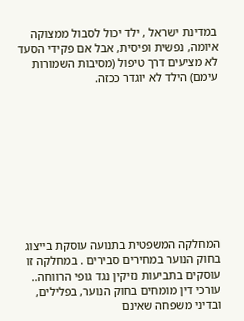במדינת ישראל , ילד יכול לסבול ממצוקה איומה, נפשית ופיסית, אבל אם פקידי הסעד לא מציעים דרך טיפול (מסיבות השמורות עימם) הילד לא יוגדר ככזה.










המחלקה המשפטית בתנועה עוסקת בייצוג בחוק הנוער במחירים סבירים . במחלקה זו עוסקים בתביעות נזיקין נגד גופי הרווחה.. עורכי דין מומחים בחוק הנוער, בפלילים, ובדיני משפחה שאינם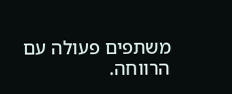משתפים פעולה עם הרווחה.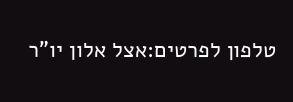טלפון לפרטים:אצל אלון יו"ר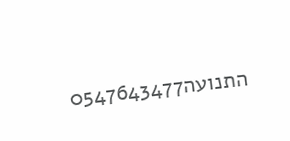התנועה0547643477